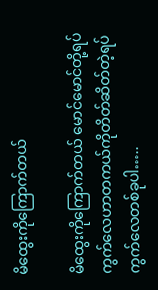မိထွေးကိုကြောက်တယ်

မိထွေးကိုကြောက်တယ် မောင်မောင်တို့ရပ်ကွက်လေဟာတကယ်ကိုတိတ်ဆိတ်တဲ့ရပ်ကွက်လေတစ်ခုပါ…..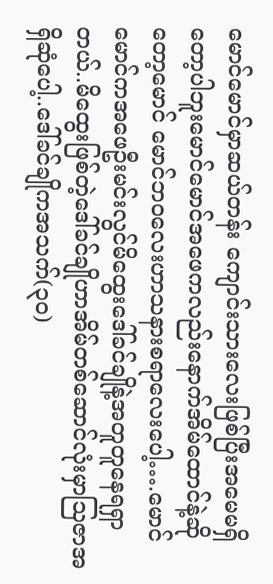မောင်မောင်မှာဆယ်တန်း ကျောင်းသားလေးဖြစ်ပြီးအမေမရှိတော့ပါဘူးမောင်မောင်အဖေကလည်းနောက်အိမ်ထောင်နဲ့ဆိုတော့မောင် မောင်ဘ၀လေးဟာသနားစရာလေးပေါ့….မောင်မောင်ကအဖေဦးမင်းလွင်မိထွေးဒေါ်ခင်ချိုနဲ့အတူတူနေရရှာ တယ်..မိထွေးဖြစ်တဲ့ဒေါ်ခင်ချိုဟာအိမ်တစ်ဆောင်လုံးမှာသြဇာအရှိဆုံပေါ့..ဒေါ်ခင်ချိုကအသက်(၃၀)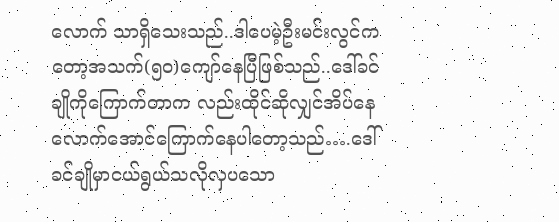လောက် သာရှိသေးသည်..ဒါပေမဲ့ဦးမင်းလွင်ကတော့အသက်(၅၀)ကျော်နေပြီဖြစ်သည်..ဒေါ်ခင်ချိုကိုကြောက်တာက လည်းထိုင်ဆိုလျှင်အိပ်နေလောက်အောင်ကြောက်နေပါတော့သည်….ဒေါ်ခင်ချိုမှာငယ်ရွယ်သလိုလှပသော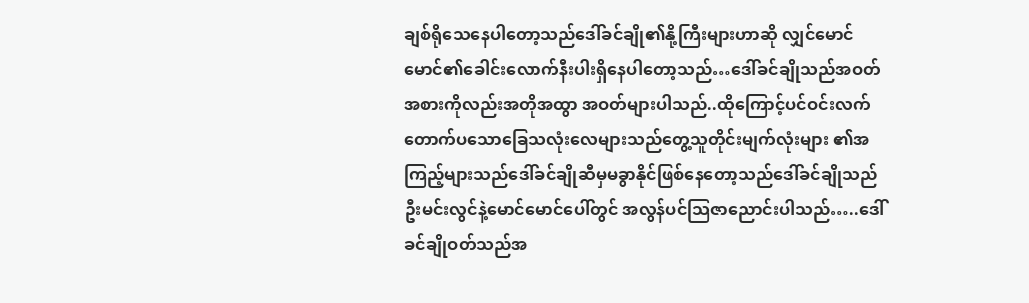ချစ်ရိုသေနေပါတော့သည်ဒေါ်ခင်ချို၏နို့ကြီးများဟာဆို လျှင်မောင်မောင်၏ခေါင်းလောက်နီးပါးရှိနေပါတော့သည်…ဒေါ်ခင်ချိုသည်အဝတ်အစားကိုလည်းအတိုအထွာ အဝတ်များပါသည်..ထိုကြောင့်ပင်ဝင်းလက်တောက်ပသောခြေသလုံးလေများသည်တွေ့သူတိုင်းမျက်လုံးများ ၏အကြည့်များသည်ဒေါ်ခင်ချိုဆီမှမခွာနိုင်ဖြစ်နေတော့သည်ဒေါ်ခင်ချိုသည်ဦးမင်းလွင်နဲ့မောင်မောင်ပေါ်တွင် အလွန်ပင်သြဇာညောင်းပါသည်…..ဒေါ်ခင်ချိုဝတ်သည်အ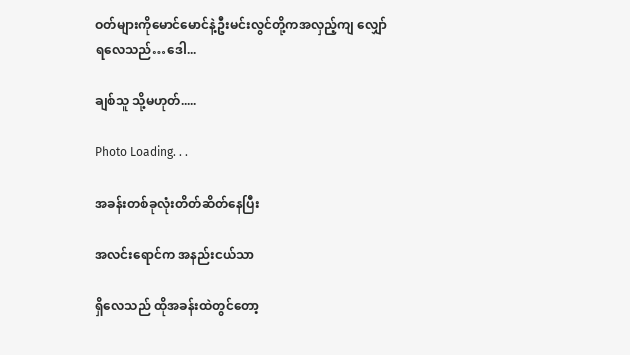ဝတ်များကိုမောင်မောင်နဲ့ဦးမင်းလွင်တို့ကအလှည့်ကျ လျှော်ရလေသည်…ဒေါ...

ချစ်သူ သို့မဟုတ်.....

Photo Loading. . .

အခန်းတစ်ခုလုံးတိတ်ဆိတ်နေပြီး

အလင်းရောင်က အနည်းငယ်သာ

ရှိလေသည် ထိုအခန်းထဲတွင်တော့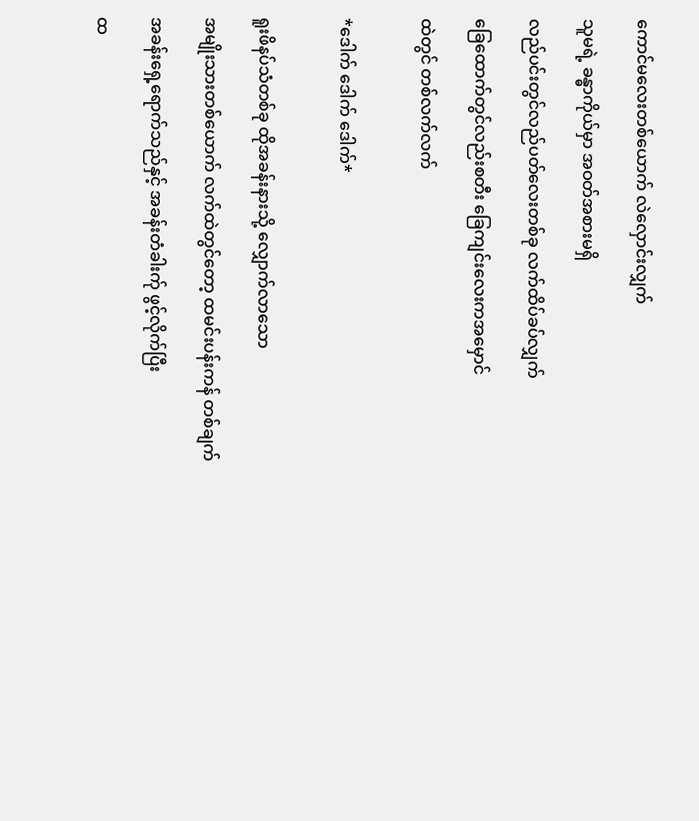ကောင်မလေးတစ်ယောက် လဲလှောင်းလျှက်

သူမရဲ့ ခန္ဓာကိုယ်မှာ အဝတ်အစားမရှိ

လည်ပင်းတွင်လည်ပတ်လေးတစ်ခု လက်ထိပ်ခပ်လျှက်

ခြေထောက်တွင်လည်းစတီး ခြေကျင်းလေးကအမှောင်

ထဲတွင် တစ်လက်လက်


*ဒေါက် ဒေါက် ဒေါက်*


ရူးဖိနပ်သံတစ်ခု ထိုအခန်းနားသို့ လျှောက်လာသော

အမျိုးသားတစ်ယောက် လက်ထဲတွင်တော့ ထမင်းပန်းကန် တစ်ချက်

အခန်းရှေ့ရောက်သည်နှင့် အခန်းတံခါးက်ု ဖွင့်လိုက်ပြီး

ထ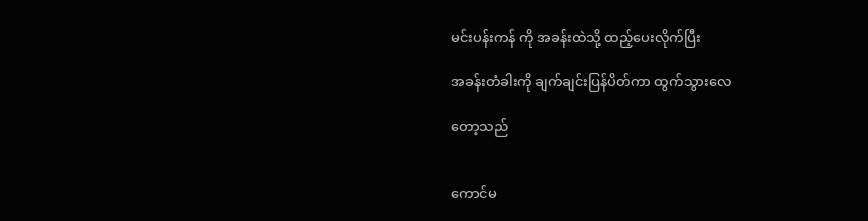မင်းပန်းကန် ကို အခန်းထဲသို့ ထည့်ပေးလိုက်ပြီး

အခန်းတံခါးကို ချက်ချင်းပြန်ပိတ်ကာ ထွက်သွားလေ

တော့သည်


ကောင်မ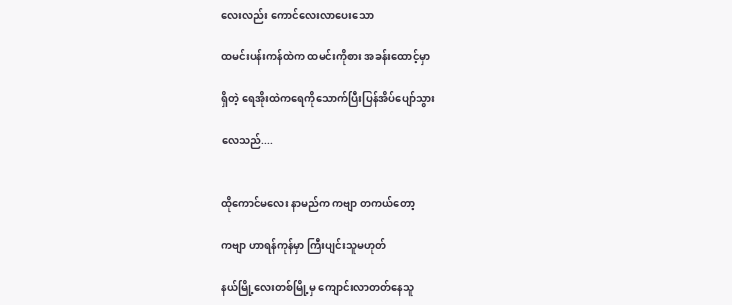လေးလည်း ကောင်လေးလာပေးသော

ထမင်းပန်းကန်ထဲက ထမင်းကိုစား အခန်းထောင့်မှာ

ရှိတဲ့ ရေအိုးထဲကရေကိုသောက်ပြီးပြန်အိပ်ပျော်သွား

လေသည်....


ထိုကောင်မလေး နာမည်က ကဗျာ တကယ်တော့

ကဗျာ ဟာရန်ကုန်မှာ ကြီးပျင်းသူမဟုတ်

နယ်မြို့လေးတစ်မြို့မှ ကျောင်းလာတတ်နေသူ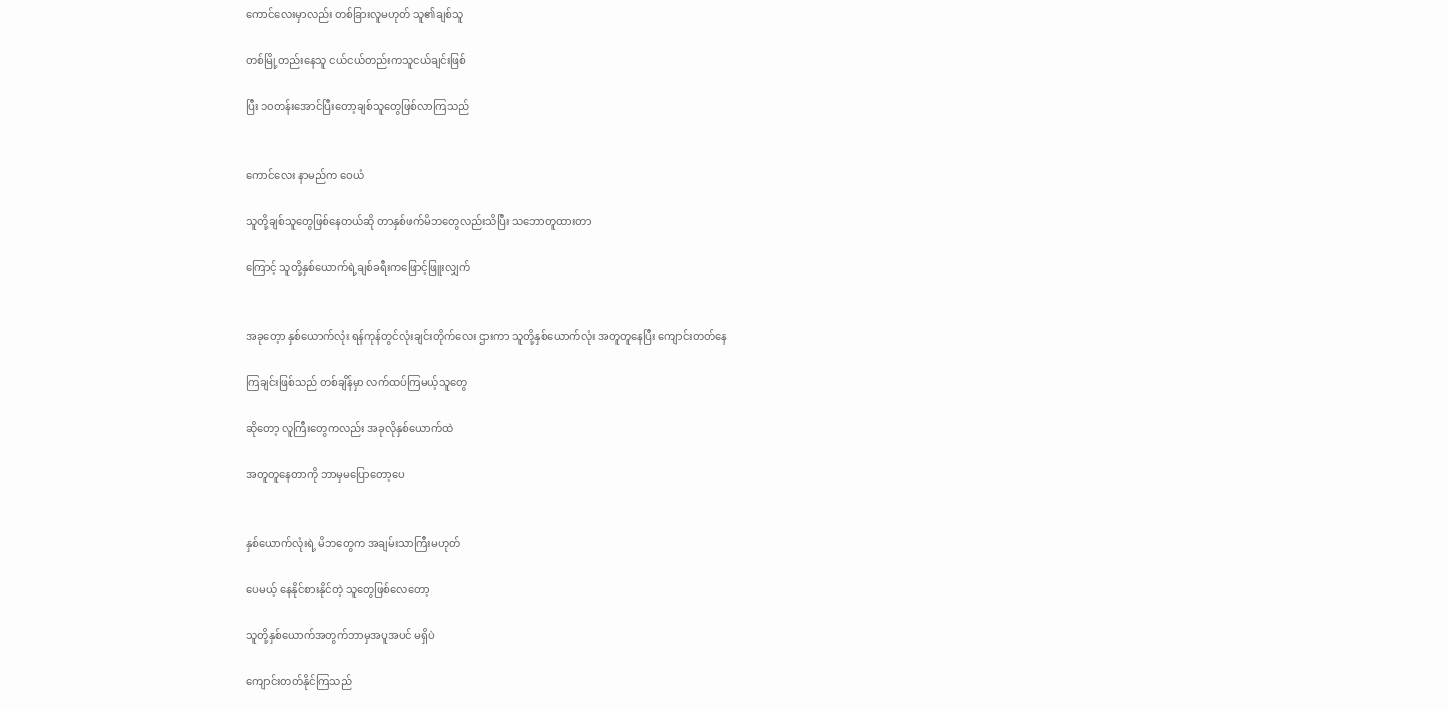ကောင်လေးမှာလည်း တစ်ခြားလူမဟုတ် သူ၏ချစ်သူ

တစ်မြို့တည်းနေသူ ငယ်ငယ်တည်းကသူငယ်ချင်းဖြစ်

ပြီး ၁၀တန်းအောင်ပြီးတော့ချစ်သူတွေဖြစ်လာကြသည်


ကောင်လေး နာမည်က ဝေယံ

သူတို့ချစ်သူတွေဖြစ်နေတယ်ဆို တာနှစ်ဖက်မိဘတွေလည်းသိပြီး သဘောတူထားတာ

ကြောင့် သူတို့နှစ်ယောက်ရဲ့ချစ်ခရီးကဖြောင့်ဖြူးလျှက်


အခုတေ့ာ နှစ်ယောက်လုံး ရန်ကုန်တွင်လုံးချင်းတိုက်လေး ဌားကာ သူတို့နှစ်ယောက်လုံး အတူတူနေပြီး ကျောင်းတတ်နေ

ကြချင်းဖြစ်သည် တစ်ချိန်မှာ လက်ထပ်ကြမယ့်သူတွေ

ဆိုတော့ လူကြီးတွေကလည်း အခုလိုနှစ်ယောက်ထဲ

အတူတူနေတာကို ဘာမှမပြောတော့ပေ


နှစ်ယောက်လုံးရဲ့ မိဘတွေက အချမ်းသာကြီးမဟုတ်

ပေမယ့် နေနိုင်စားနိုင်တဲ့ သူတွေဖြစ်လေတော့

သူတို့နှစ်ယောက်အတွက်ဘာမှအပူအပင် မရှိပဲ

ကျောင်းတတ်နိုင်ကြသည်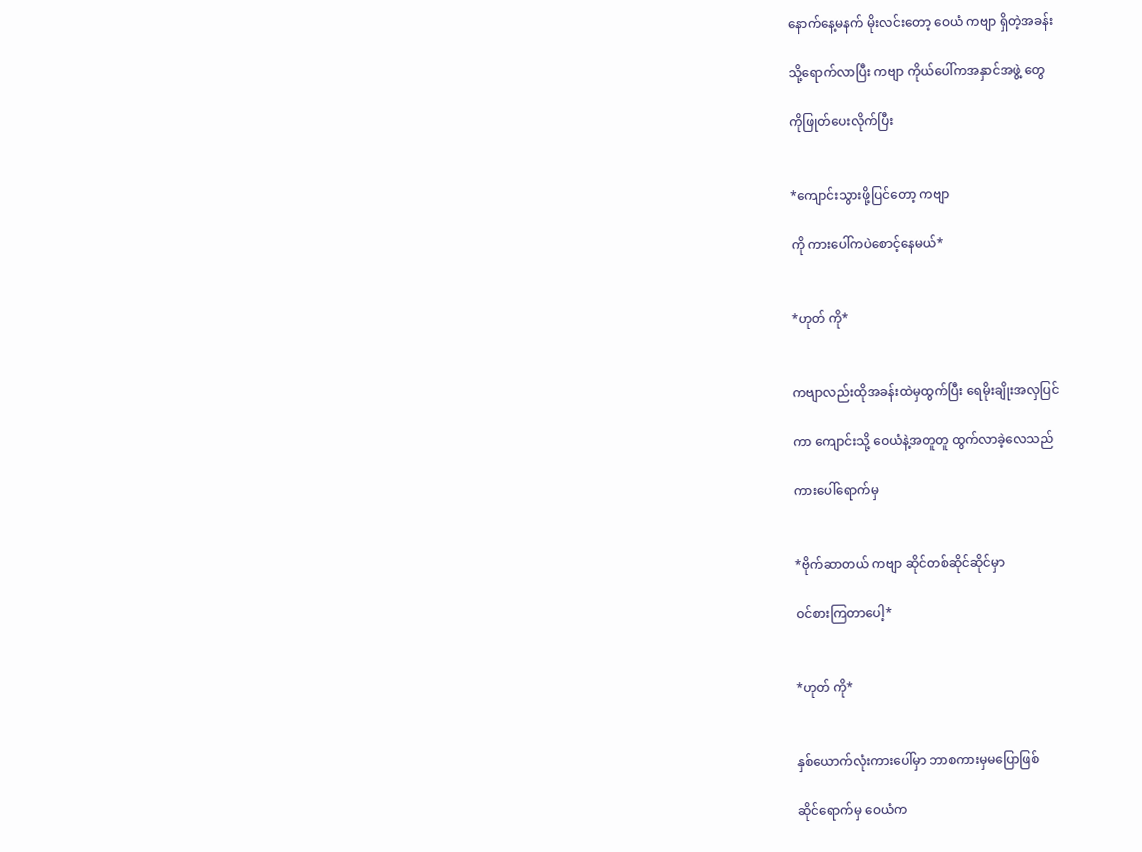နောက်နေ့မနက် မိုးလင်းတော့ ဝေယံ ကဗျာ ရှိတဲ့အခန်း

သို့ရောက်လာပြီး ကဗျာ ကိုယ်ပေါ်ကအနှာင်အဖွဲ့ တွေ

ကိုဖြုတ်ပေးလိုက်ပြီး


*ကျောင်းသွားဖို့ပြင်တော့ ကဗျာ

ကို ကားပေါ်ကပဲစောင့်နေမယ်*


*ဟုတ် ကို*


ကဗျာလည်းထိုအခန်းထဲမှထွက်ပြီး ရေမိုးချိုးအလှပြင်

ကာ ကျောင်းသို့ ဝေယံနဲ့အတူတူ ထွက်လာခဲ့လေသည်

ကားပေါ်ရောက်မှ


*ဗိုက်ဆာတယ် ကဗျာ ဆိုင်တစ်ဆိုင်ဆိုင်မှာ

ဝင်စားကြတာပေါ့*


*ဟုတ် ကို*


နှစ်ယောက်လုံးကားပေါ်မှာ ဘာစကားမှမပြောဖြစ်

ဆိုင်ရောက်မှ ဝေယံက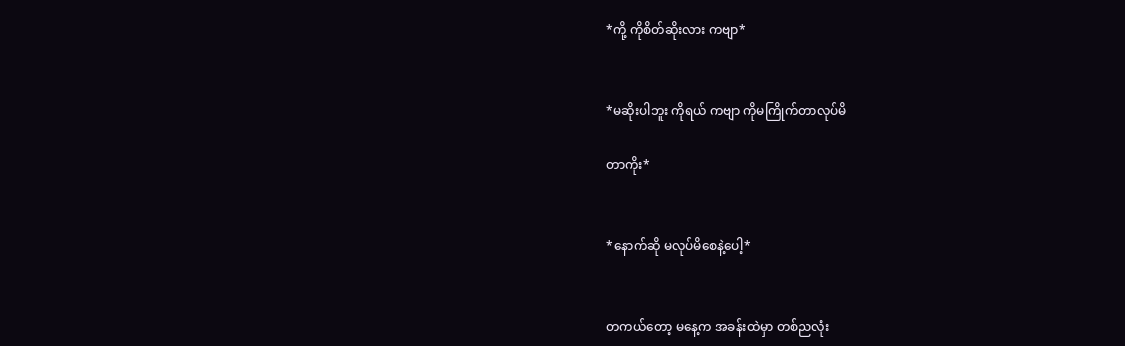*ကို့ ကိုစိတ်ဆိုးလား ကဗျာ*


*မဆိုးပါဘူး ကိုရယ် ကဗျာ ကိုမကြိုက်တာလုပ်မိ

တာကိုး*


*နောက်ဆို မလုပ်မိစေနဲ့ပေါ့*


တကယ်တော့ မနေ့က အခန်းထဲမှာ တစ်ညလုံး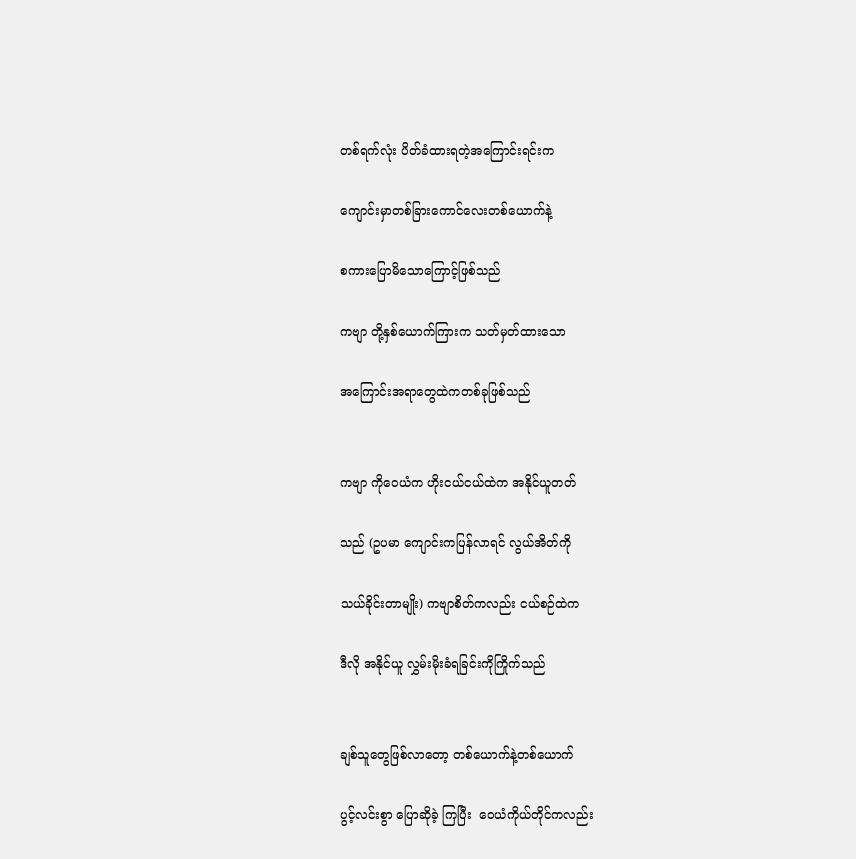တစ်ရက်လုံး ပိတ်ခံထားရတဲ့အကြောင်းရင်းက

ကျောင်းမှာတစ်ခြားကောင်လေးတစ်ယောက်နဲ့

စကားပြောမိသောကြောင့်ဖြစ်သည်

ကဗျာ တို့နှစ်ယောက်ကြားက သတ်မှတ်ထားသော

အကြောင်းအရာတွေထဲကတစ်ခုဖြစ်သည်


ကဗျာ ကိုဝေယံက ဟိုးငယ်ငယ်ထဲက အနိုင်ယူတတ်

သည် (ဥပမာ ကျောင်းကပြန်လာရင် လွယ်အိတ်ကို

သယ်ခိုင်းတာမျိုး) ကဗျာစိတ်ကလည်း ငယ်စဉ်ထဲက

ဒီလို အနိုင်ယူ လွှမ်းမိုးခံရခြင်းကိုကြိုက်သည်


ချစ်သူတွေဖြစ်လာတော့ တစ်ယောက်နဲ့တစ်ယောက်

ပွင့်လင်းစွာ ပြောဆိုခဲ့ ကြပြီး  ဝေယံကိုယ်တိုင်ကလည်း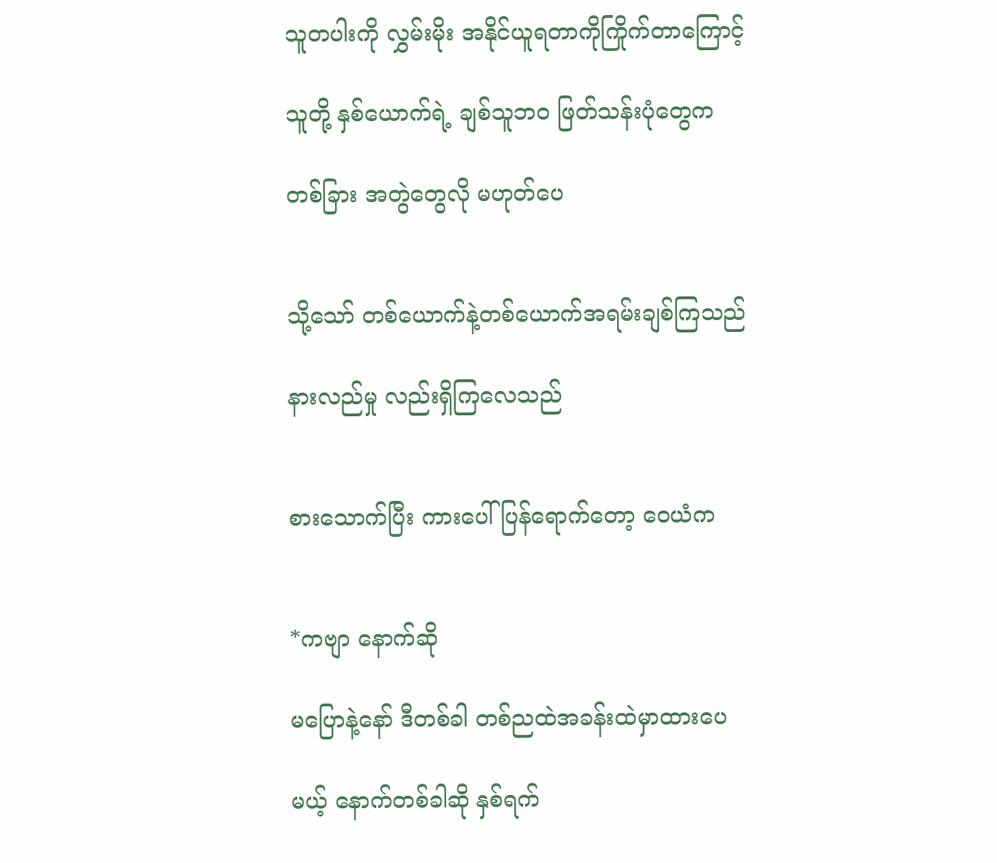သူတပါးကို လွှမ်းမိုး အနိုင်ယူရတာကိုကြိုက်တာကြောင့်

သူတို့ နှစ်ယောက်ရဲ့ ချစ်သူဘဝ ဖြတ်သန်းပုံတွေက

တစ်ခြား အတွဲတွေလို မဟုတ်ပေ


သို့သော် တစ်ယောက်နဲ့တစ်ယောက်အရမ်းချစ်ကြသည်

နားလည်မှု လည်းရှိကြလေသည်


စားသောက်ပြီး ကားပေါ်ပြန်ရောက်တော့ ဝေယံက


*ကဗျာ နောက်ဆို

မပြောနဲ့နော် ဒီတစ်ခါ တစ်ညထဲအခန်းထဲမှာထားပေ

မယ့် နောက်တစ်ခါဆို နှစ်ရက်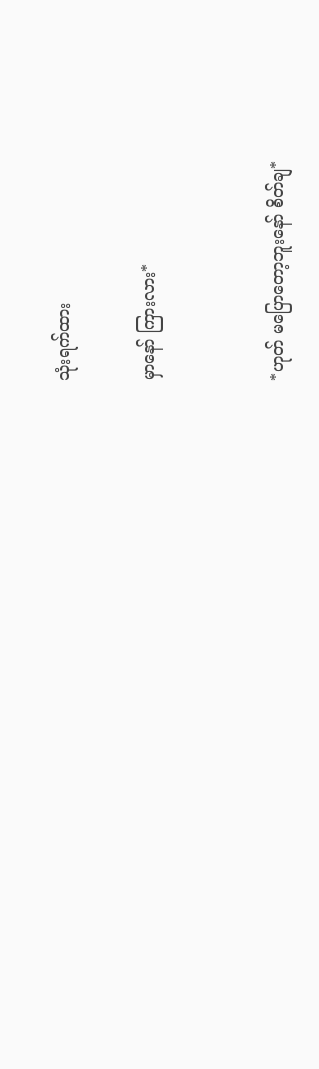သုံးရက်ထား

မှာနော် ကြားလား*


*ဟုတ် မပြောတော့ဘူးနော် စိတ်ချ*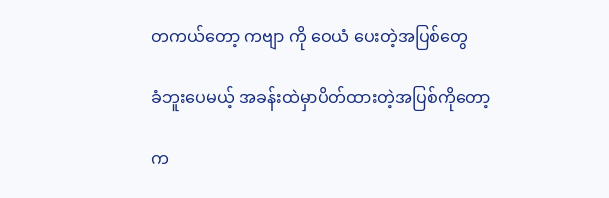တကယ်တော့ ကဗျာ ကို ဝေယံ ပေးတဲ့အပြစ်တွေ

ခံဘူးပေမယ့် အခန်းထဲမှာပိတ်ထားတဲ့အပြစ်ကိုတော့

က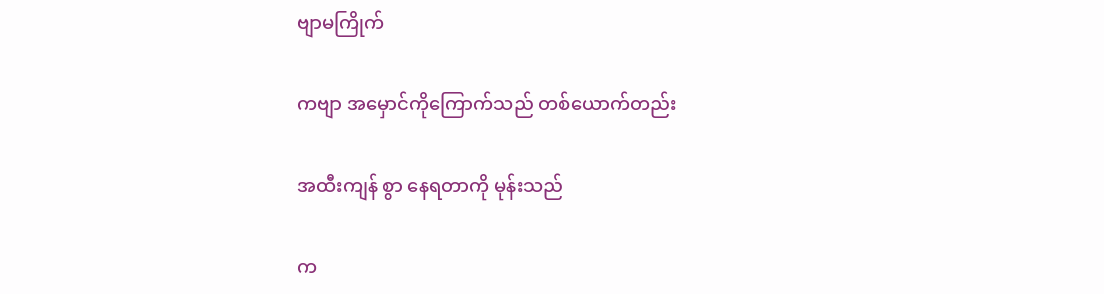ဗျာမကြိုက်

ကဗျာ အမှောင်ကိုကြောက်သည် တစ်ယောက်တည်း

အထီးကျန် စွာ နေရတာကို မုန်းသည်

က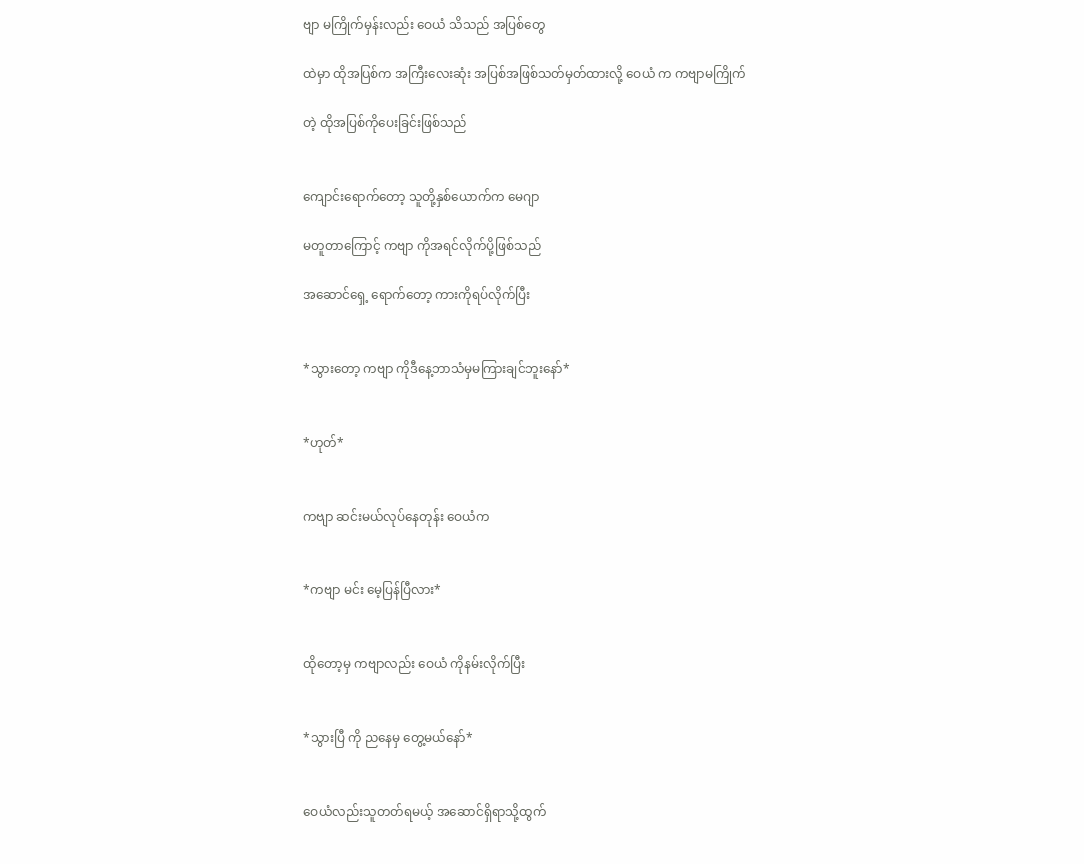ဗျာ မကြိုက်မှန်းလည်း ဝေယံ သိသည် အပြစ်တွေ

ထဲမှာ ထိုအပြစ်က အကြီးလေးဆုံး အပြစ်အဖြစ်သတ်မှတ်ထားလို့ ဝေယံ က ကဗျာမကြိုက်

တဲ့ ထိုအပြစ်ကိုပေးခြင်းဖြစ်သည်


ကျောင်းရောက်တော့ သူတို့နှစ်ယောက်က မေဂျာ

မတူတာကြောင့် ကဗျာ ကိုအရင်လိုက်ပို့ဖြစ်သည်

အဆောင်ရှေ့ ရောက်တော့ ကားကိုရပ်လိုက်ပြီး


*သွားတော့ ကဗျာ ကိုဒီနေ့ဘာသံမှမကြားချင်ဘူးနော်*


*ဟုတ်*


ကဗျာ ဆင်းမယ်လုပ်နေတုန်း ဝေယံက


*ကဗျာ မင်း မေ့ပြန်ပြီလား*


ထိုတော့မှ ကဗျာလည်း ဝေယံ ကိုနမ်းလိုက်ပြီး


*သွားပြီ ကို ညနေမှ တွေ့မယ်နော်*


ဝေယံလည်းသူတတ်ရမယ့် အဆောင်ရှိရာသို့ထွက်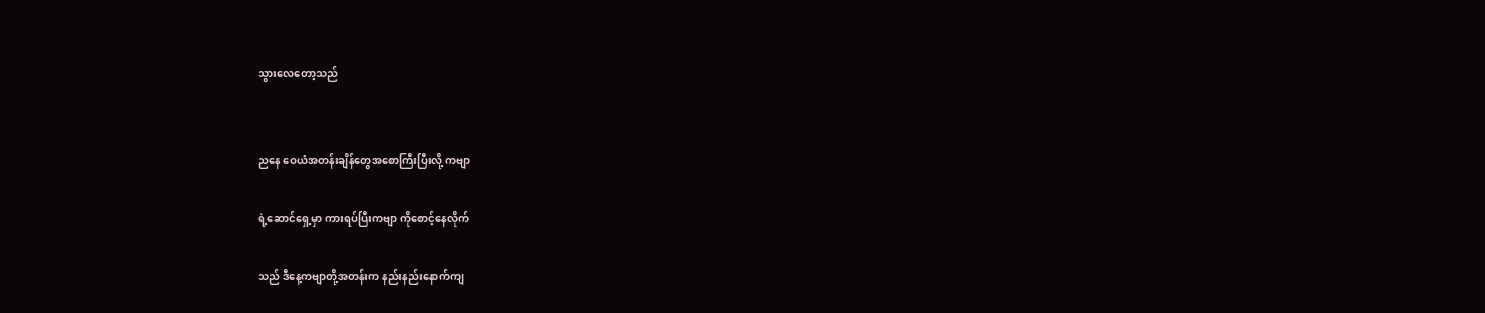သွားလေတော့သည်


ညနေ ဝေယံအတန်းချိန်တွေအစောကြီးပြီးလို့ ကဗျာ

ရဲ့ဆောင်ရှေ့မှာ ကားရပ်ပြီးကဗျာ ကိုစောင့်နေလိုက်

သည် ဒီနေ့ကဗျာတို့အတန်းက နည်းနည်းနောက်ကျ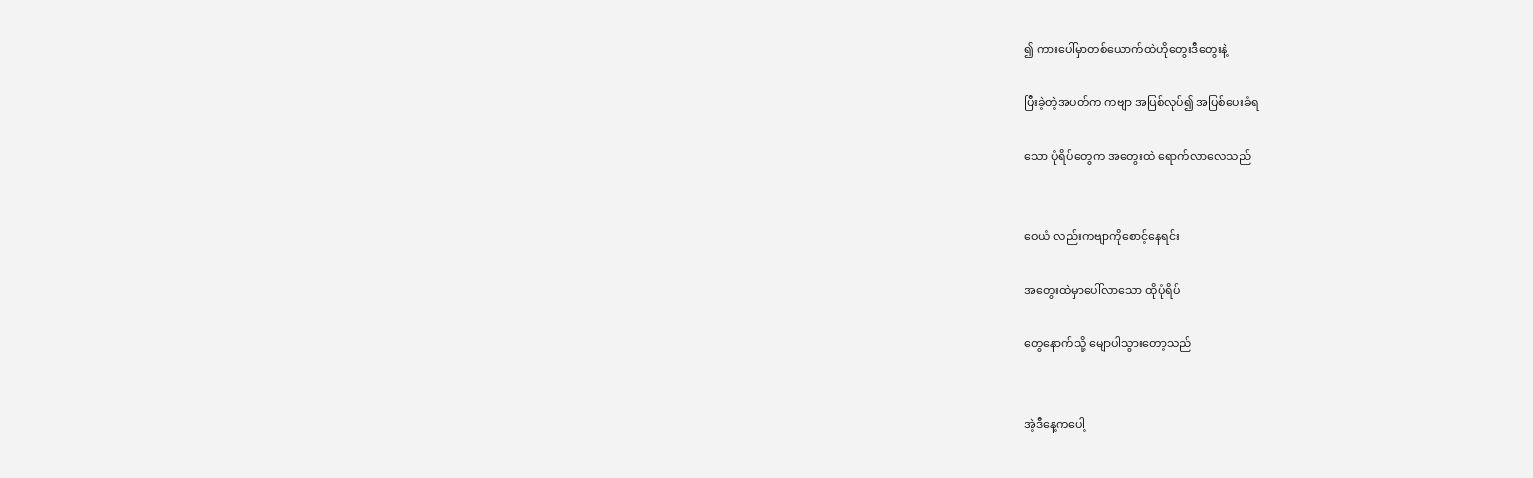၍ ကားပေါ်မှာတစ်ယောက်ထဲဟိုတွေးဒီတွေးနဲ့

ပြီးခဲ့တဲ့အပတ်က ကဗျာ အပြစ်လုပ်၍ အပြစ်ပေးခံရ

သော ပုံရိပ်တွေက အတွေးထဲ ရောက်လာလေသည်


ဝေယံ လည်းကဗျာကိုစောင့်နေရင်း

အတွေးထဲမှာပေါ်လာသော ထိုပုံရိပ်

တွေနောက်သို့ မျောပါသွားတော့သည်


အဲ့ဒီနေ့ကပေါ့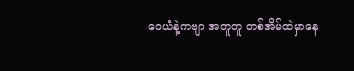ဝေယံနဲ့ကဗျာ အတူတူ တစ်အိမ်ထဲမှာနေ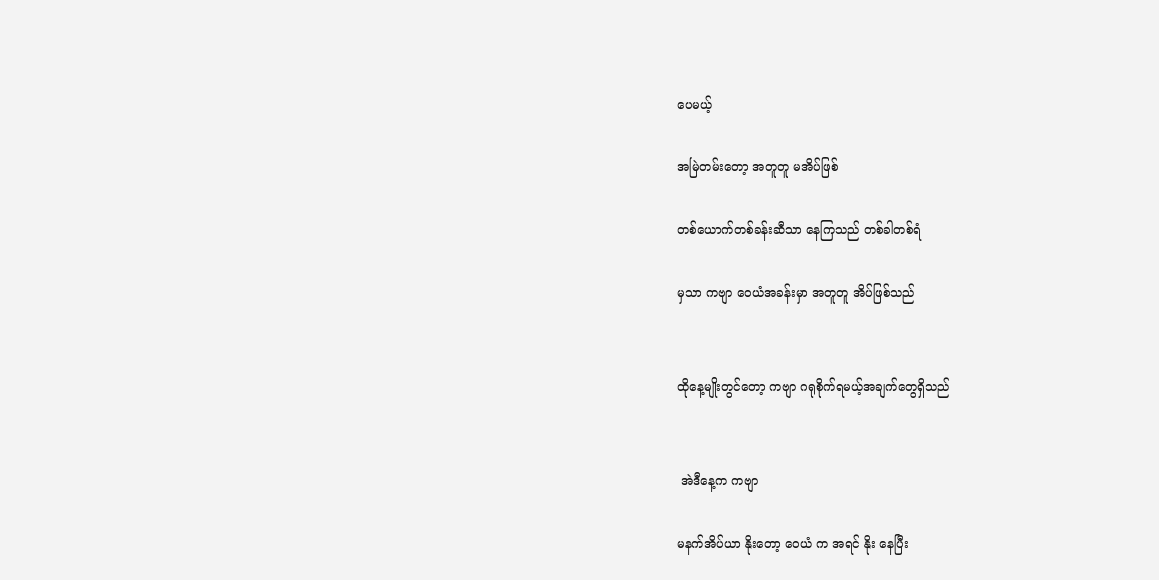ပေမယ့်

အမြဲတမ်းတော့ အတူတူ မအိပ်ဖြစ်

တစ်ယောက်တစ်ခန်းဆီသာ နေကြသည် တစ်ခါတစ်ရံ

မှသာ ကဗျာ ဝေယံအခန်းမှာ အတူတူ အိပ်ဖြစ်သည်


ထိုနေ့မျိုးတွင်တော့ ကဗျာ ဂရုစိုက်ရမယ့်အချက်တွေရှိသည်


 အဲဒီနေ့က ကဗျာ

မနက်အိပ်ယာ နိုးတော့ ဝေယံ က အရင် နိုး နေပြီး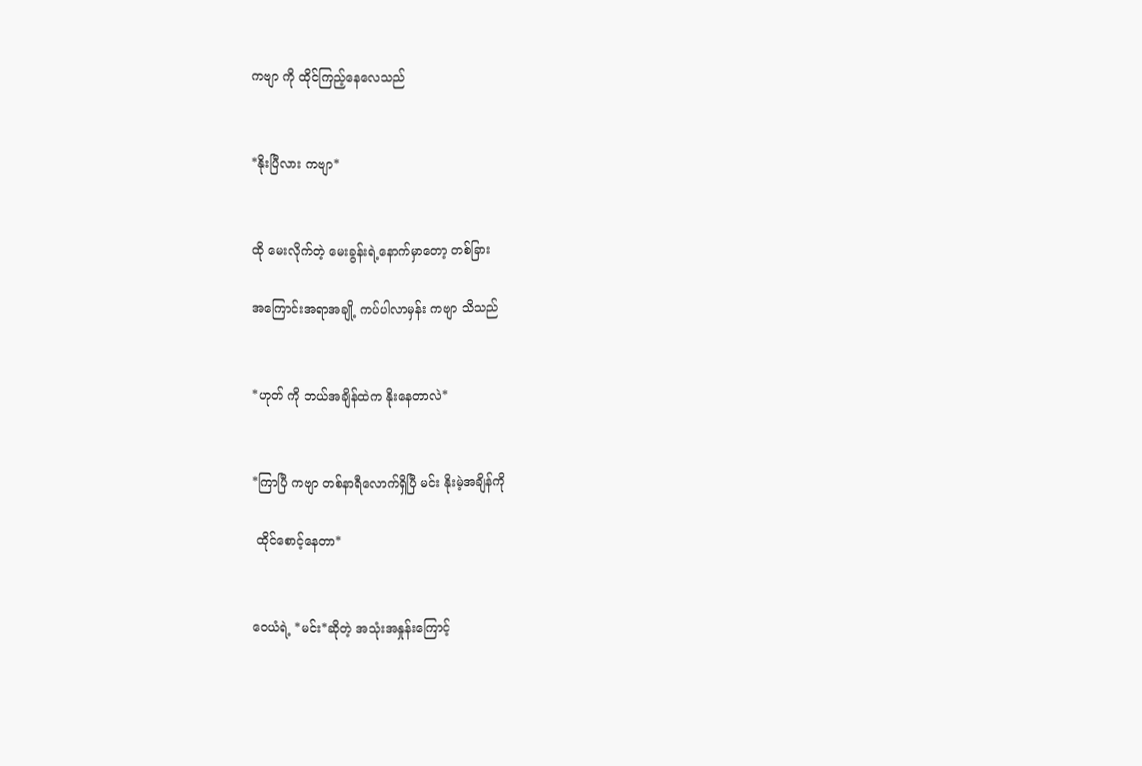ကဗျာ ကို ထိုင်ကြည့်နေလေသည်


*နိုးပြီလား ကဗျာ*


ထို မေးလိုက်တဲ့ မေးခွန်းရဲ့နောက်မှာတော့ တစ်ခြား

အကြောင်းအရာအချို့ ကပ်ပါလာမှန်း ကဗျာ သိသည်


*ဟုတ် ကို ဘယ်အချိန်ထဲက နိုးနေတာလဲ*


*ကြာပြီ ကဗျာ တစ်နာရီလောက်ရှိပြီ မင်း နိုးမဲ့အချိန်ကို

 ထိုင်စောင့်နေတာ*


ဝေယံရဲ့ *မင်း*ဆိုတဲ့ အသုံးအနှုန်းကြောင့်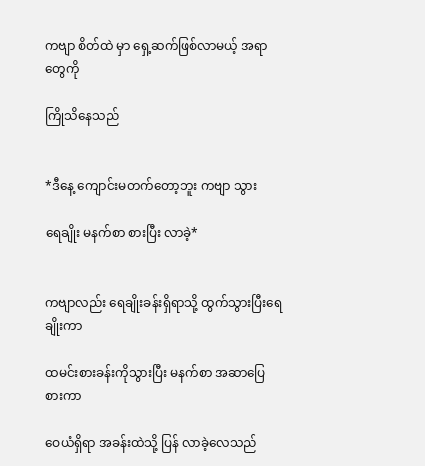ကဗျာ စိတ်ထဲ မှာ ရှေ့ဆက်ဖြစ်လာမယ့် အရာတွေကို

ကြိုသိနေသည်


*ဒီနေ့ ကျောင်းမတက်တော့ဘူး ကဗျာ သွား

ရေချိုး မနက်စာ စားပြီး လာခဲ့*


ကဗျာလည်း ရေချိုးခန်းရှိရာသို့ ထွက်သွားပြီးရေချိုးကာ

ထမင်းစားခန်းကိုသွားပြီး မနက်စာ အဆာပြေ စားကာ

ဝေယံရှိရာ အခန်းထဲသို့ ပြန် လာခဲ့လေသည်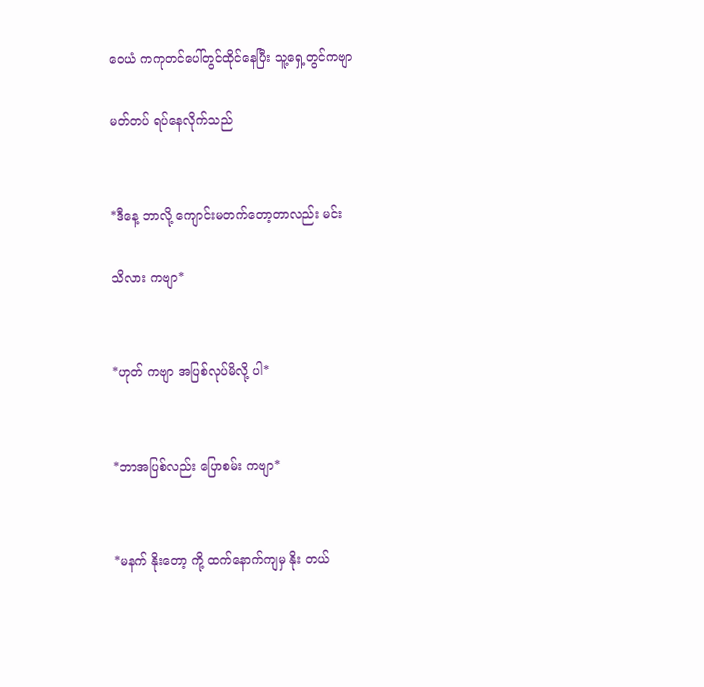ဝေယံ ကကုတင်ပေါ်တွင်ထိုင်နေပြီး သူ့ရှေ့တွင်ကဗျာ

မတ်တပ် ရပ်နေလိုက်သည်


*ဒီနေ့ ဘာလို့ ကျောင်းမတက်တော့တာလည်း မင်း

သိလား ကဗျာ*


*ဟုတ် ကဗျာ အပြစ်လုပ်မိလို့ ပါ*


*ဘာအပြစ်လည်း ပြောစမ်း ကဗျာ*


*မနက် နိုးတော့ ကို့ ထက်နောက်ကျမှ နိုး တယ်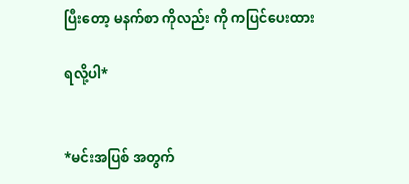ပြီးတော့ မနက်စာ ကိုလည်း ကို ကပြင်ပေးထား

ရလို့ပါ*


*မင်းအပြစ် အတွက်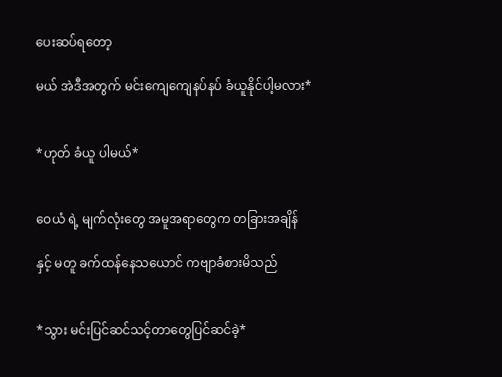ပေးဆပ်ရတော့

မယ် အဲဒီအတွက် မင်းကျေကျေနပ်နပ် ခံယူနိုင်ပါ့မလား*


*ဟုတ် ခံယူ ပါမယ်*


ဝေယံ ရဲ့ မျက်လုံးတွေ အမူအရာတွေက တခြားအချိန်

နှင့် မတူ ခက်ထန်နေသယောင် ကဗျာခံစားမိသည်


*သွား မင်းပြင်ဆင်သင့်တာတွေပြင်ဆင်ခဲ့*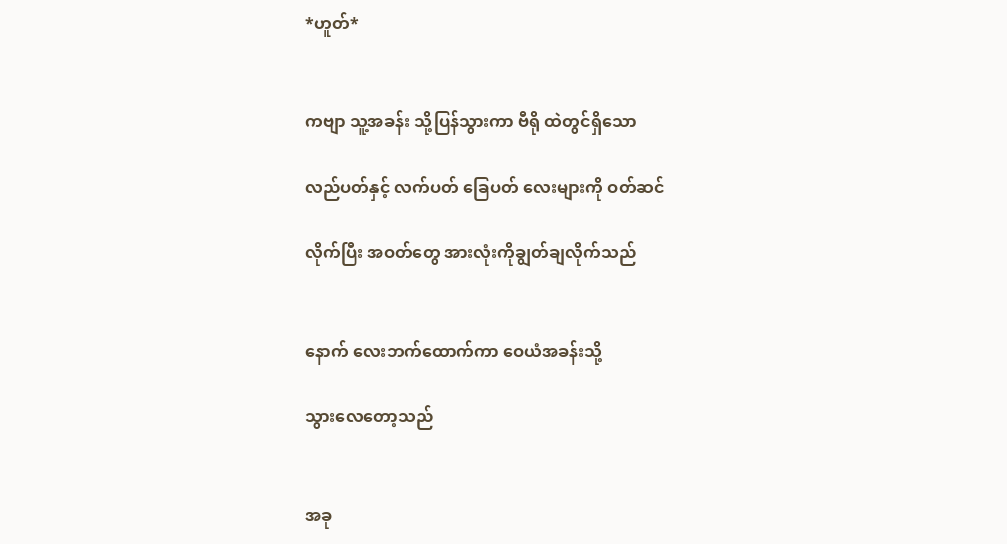*ဟူတ်*


ကဗျာ သူ့အခန်း သို့ပြန်သွားကာ ဗီရို ထဲတွင်ရှိသော

လည်ပတ်နှင့် လက်ပတ် ခြေပတ် လေးများကို ဝတ်ဆင်

လိုက်ပြီး အဝတ်တွေ အားလုံးကိုချွတ်ချလိုက်သည်


နောက် လေးဘက်ထောက်ကာ ဝေယံအခန်းသို့

သွားလေတော့သည်


အခု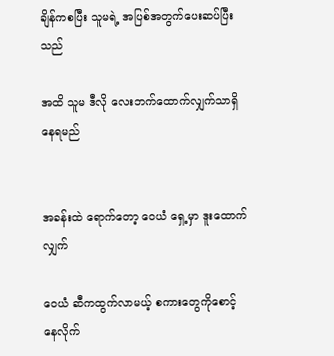ချိန်ကစပြီး သူမရဲ့ အပြစ်အတွက်ပေးဆပ်ပြီးသည်

အထိ သူမ ဒီလို လေးဘက်ထောက်လျှက်သာရှိနေရမည်


အခန်းထဲ ရောက်တော့ ဝေယံ ရှေ့မှာ ဒူးထောက်လျှက်

ဝေယံ ဆီကထွက်လာမယ့် စကားတွေကိုစောင့်နေလိုက်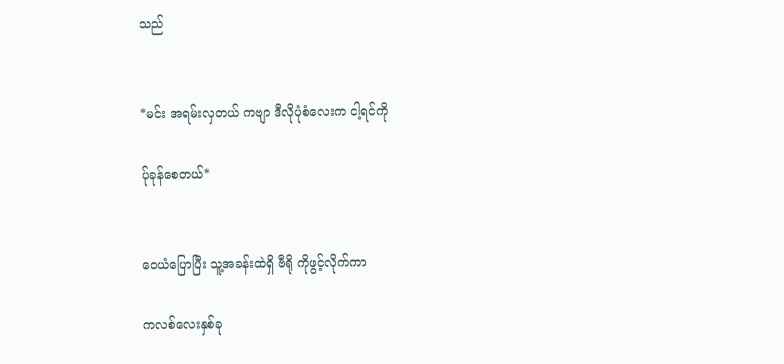သည်


*မင်း အရမ်းလှတယ် ကဗျာ ဒီလိုပုံစံလေးက ငါ့ရင်ကို

ပ်ုခုန်စေတယ်*


ဝေယံပြောပြီး သူ့အခန်းထဲရှိ ဗီရို ကိုဖွင့်လိုက်ကာ

ကလစ်လေးနှစ်ခု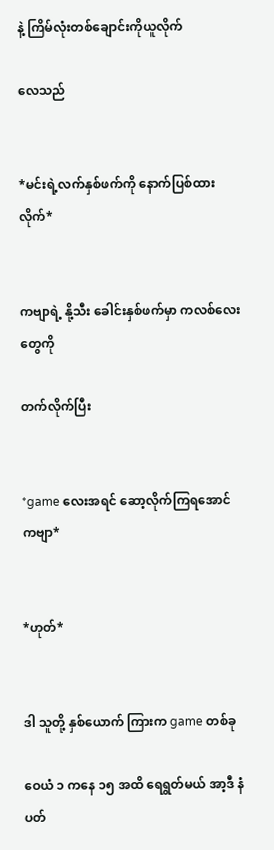နဲ့ ကြိမ်လုံးတစ်ချောင်းကိုယူလိုက်

လေသည်


*မင်းရဲ့လက်နှစ်ဖက်ကို နောက်ပြစ်ထားလိုက်*


ကဗျာရဲ့ နို့သီး ခေါင်းနှစ်ဖက်မှာ ကလစ်လေးတွေကို

တက်လိုက်ပြီး


*game လေးအရင် ဆော့လိုက်ကြရအောင် ကဗျာ*


*ဟုတ်*


ဒါ သူတို့ နှစ်ယောက် ကြားက game တစ်ခု

ဝေယံ ၁ ကနေ ၁၅ အထိ ရေရွတ်မယ် အာ့ဒီ နံပတ်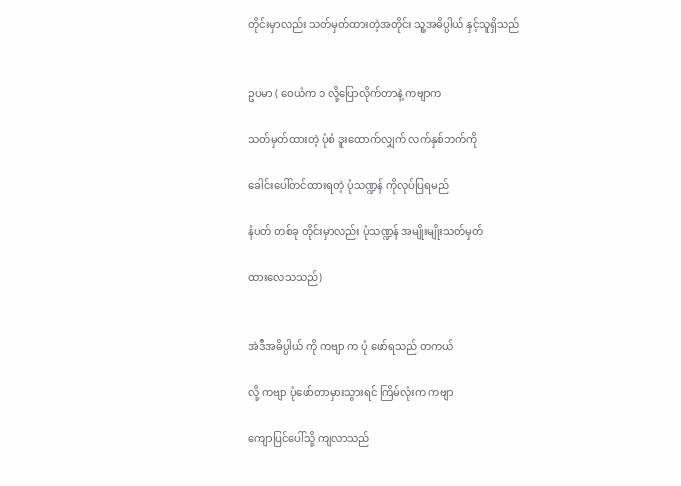တိုင်းမှာလည်း သတ်မှတ်ထားတဲ့အတိုင်း သူ့အဓိပ္ပါယ် နှင့်သူရှိသည်


ဥပမာ ( ဝေယံက ၁ လို့ပြောလိုက်တာနဲ့ ကဗျာက

သတ်မှတ်ထားတဲ့ ပုံစံ ဒူးထောက်လျှက် လက်နှစ်ဘက်ကို

ခေါင်းပေါ်တင်ထားရတဲ့ ပုံသဏ္ဍန် ကိုလုပ်ပြရမည်

နံပတ် တစ်ခု တိုင်းမှာလည်း ပုံသဏ္ဍန် အမျိုးမျိုးသတ်မှတ်

ထားလေသသည်)


အဲဒီအဓိပ္ပါယ် ကို ကဗျာ က ပုံ ဖော်ရသည် တကယ်

လို့ ကဗျာ ပုံဖော်တာမှားသွားရင် ကြိမ်လုံးက ကဗျာ

ကျောပြင်ပေါ်သို့ ကျလာသည်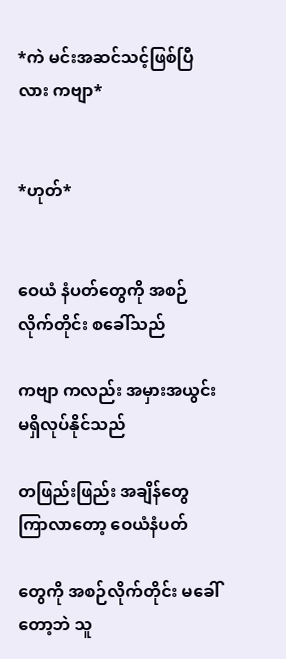*ကဲ မင်းအဆင်သင့်ဖြစ်ပြီလား ကဗျာ*


*ဟုတ်*


ဝေယံ နံပတ်တွေကို အစဉ်လိုက်တိုင်း စခေါ်သည်

ကဗျာ ကလည်း အမှားအယွင်း မရှိလုပ်နိုင်သည်

တဖြည်းဖြည်း အချိန်တွေ ကြာလာတော့ ဝေယံနံပတ်

တွေကို အစဉ်လိုက်တိုင်း မခေါ်တော့ဘဲ သူ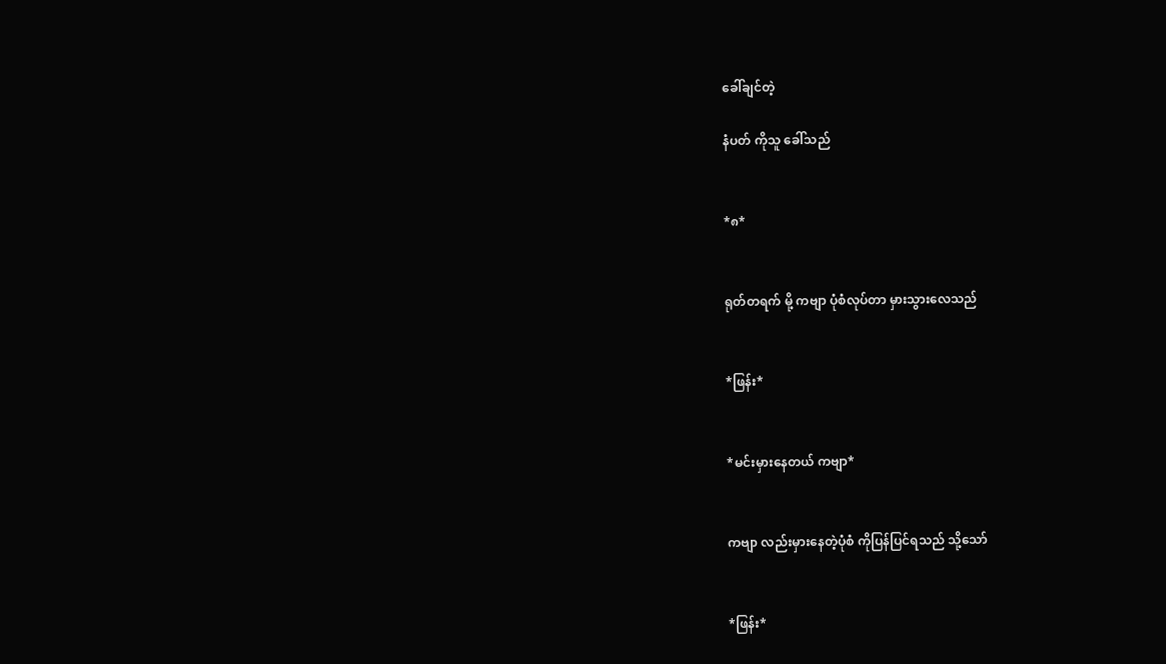ခေါ်ချင်တဲ့

နံပတ် ကိုသူ ခေါ်သည်


*၈*


ရုတ်တရက် မို့ ကဗျာ ပုံစံလုပ်တာ မှားသွားလေသည်


*ဖြန်း*


*မင်းမှားနေတယ် ကဗျာ*


ကဗျာ လည်းမှားနေတဲ့ပုံစံ ကိုပြန်ပြင်ရသည် သို့သော်


*ဖြန်း*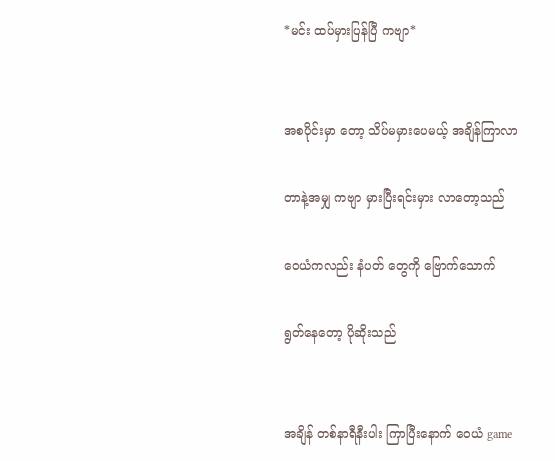*မင်း ထပ်မှားပြန်ပြီ ကဗျာ*


အစပိုင်းမှာ တော့ သိပ်မမှားပေမယ့် အချိန်ကြာလာ

တာနဲ့အမျှ ကဗျာ မှားပြီးရင်းမှား လာတော့သည်

ဝေယံကလည်း နံပတ် တွေကို ဗြောက်သောက်

ရွတ်နေတော့ ပိုဆိုးသည်


အချိန် တစ်နာရီနီးပါး ကြာပြီးနောက် ဝေယံ game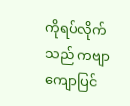ကိုရပ်လိုက်သည် ကဗျာ ကျောပြင်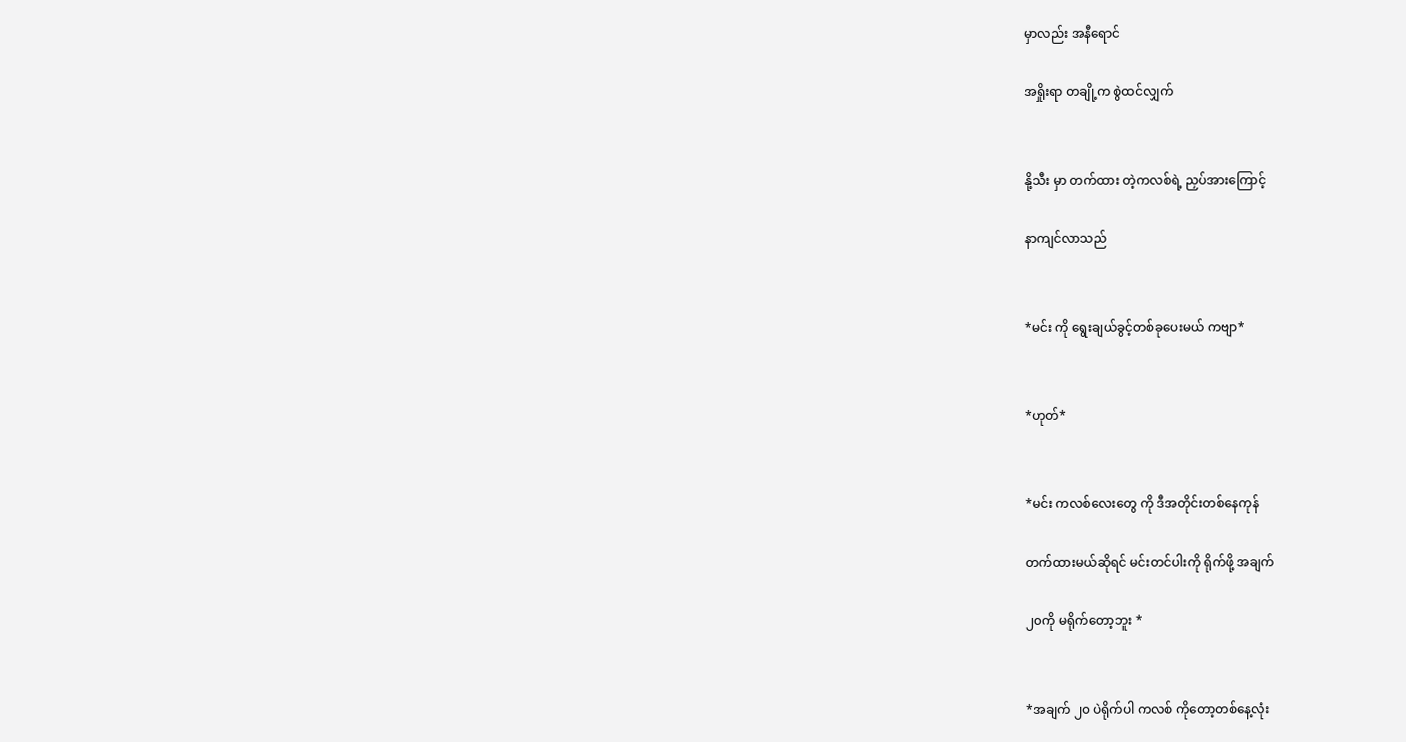မှာလည်း အနီရောင်

အရှိုးရာ တချို့က စွဲထင်လျှက်


နို့သီး မှာ တက်ထား တဲ့ကလစ်ရဲ့ ညှပ်အားကြောင့်

နာကျင်လာသည်


*မင်း ကို ရွေးချယ်ခွင့်တစ်ခုပေးမယ် ကဗျာ*


*ဟုတ်*


*မင်း ကလစ်လေးတွေ ကို ဒီအတိုင်းတစ်နေကုန်

တက်ထားမယ်ဆိုရင် မင်းတင်ပါးကို ရိုက်ဖို့ အချက်

၂၀ကို မရိုက်တော့ဘူး *


*အချက် ၂၀ ပဲရိုက်ပါ ကလစ် ကိုတော့တစ်နေ့လုံး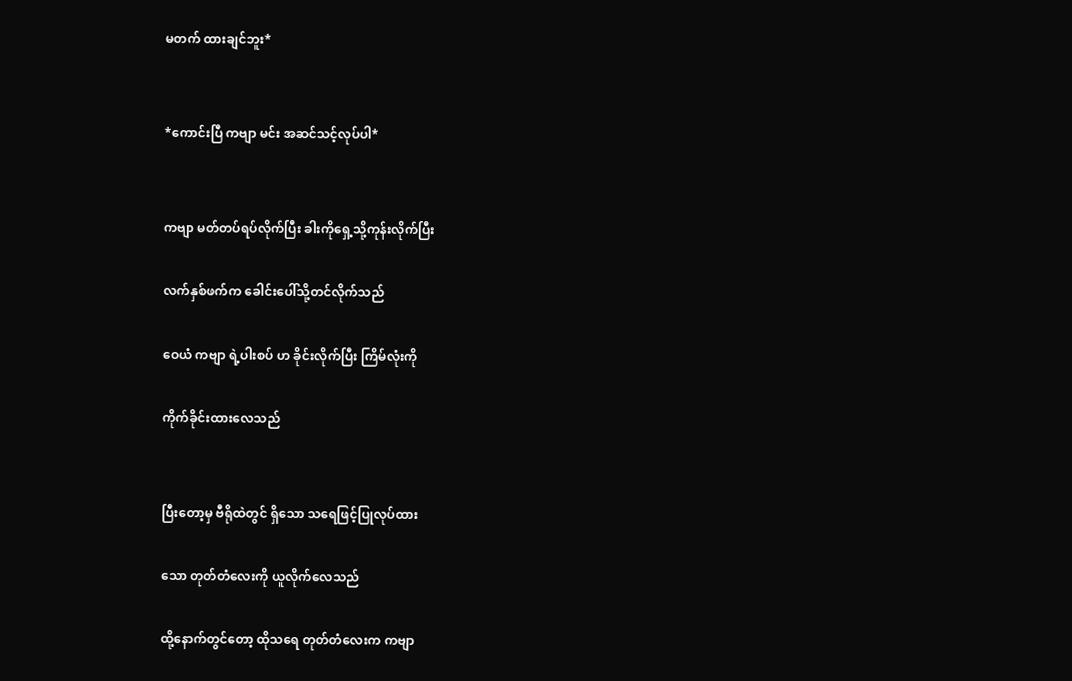မတက် ထားချင်ဘူး*


*ကောင်းပြီ ကဗျာ မင်း အဆင်သင့်လုပ်ပါ*


ကဗျာ မတ်တပ်ရပ်လိုက်ပြီး ခါးကိုရှေ့သို့ကုန်းလိုက်ပြီး

လက်နှစ်ဖက်က ခေါင်းပေါ်သို့တင်လိုက်သည်

ဝေယံ ကဗျာ ရဲ့ပါးစပ် ဟ ခိုင်းလိုက်ပြီး ကြိမ်လုံးကို

ကိုက်ခိုင်းထားလေသည်


ပြီးတော့မှ ဗီရိုထဲတွင် ရှိသော သရေဖြင့်ပြုလုပ်ထား

သော တုတ်တံလေးကို ယူလိုက်လေသည်

ထို့နောက်တွင်တော့ ထိုသရေ တုတ်တံလေးက ကဗျာ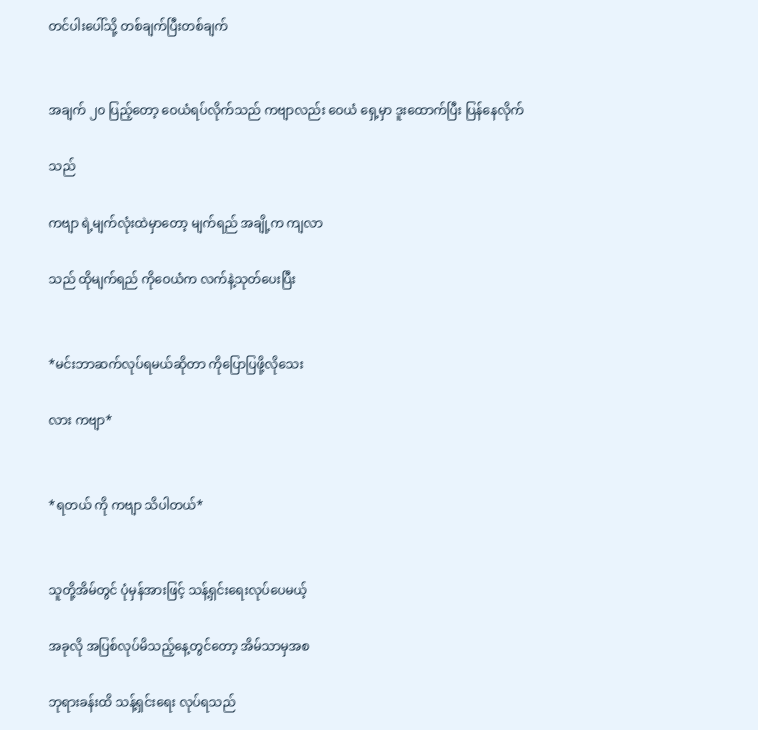တင်ပါးပေါ်သို့ တစ်ချက်ပြီးတစ်ချက်


အချက် ၂၀ ပြည့်တော့ ဝေယံရပ်လိုက်သည် ကဗျာလည်း ဝေယံ ရှေ့မှာ ဒူးထောက်ပြီး ပြန်နေလိုက်

သည်

ကဗျာ ရဲ့မျက်လုံးထဲမှာတော့ မျက်ရည် အချို့က ကျလာ

သည် ထိုမျက်ရည် ကိုဝေယံက လက်နဲ့သုတ်ပေးပြီး


*မင်းဘာဆက်လုပ်ရမယ်ဆိုတာ ကိုပြောပြဖို့လိုသေး

လား ကဗျာ*


*ရတယ် ကို ကဗျာ သိပါတယ်*


သူတို့အိမ်တွင် ပုံမှန်အားဖြင့် သန့်ရှင်းရေးလုပ်ပေမယ့်

အခုလို အပြစ်လုပ်မိသည့်နေ့တွင်တော့ အိမ်သာမှအစ

ဘုရားခန်းထိ သန့်ရှင်းရေး လုပ်ရသည်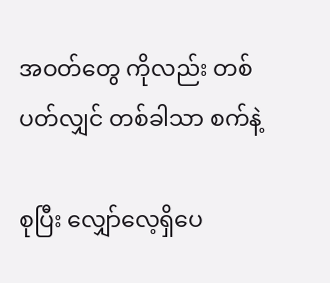အဝတ်တွေ ကိုလည်း တစ်ပတ်လျှင် တစ်ခါသာ စက်နဲ့

စုပြီး လျှော်လေ့ရှိပေ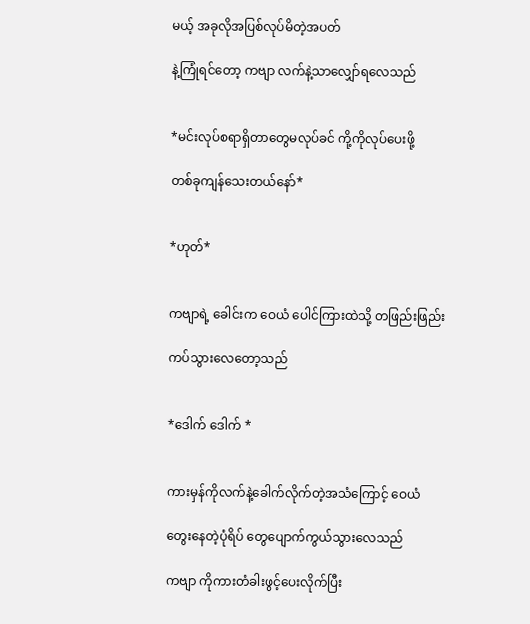မယ့် အခုလိုအပြစ်လုပ်မိတဲ့အပတ်

နဲ့ကြုံရင်တော့ ကဗျာ လက်နဲ့သာလျှော်ရလေသည်


*မင်းလုပ်စရာရှိတာတွေမလုပ်ခင် ကို့ကိုလုပ်ပေးဖို့

တစ်ခုကျန်သေးတယ်နော်*


*ဟုတ်*


ကဗျာရဲ့ ခေါင်းက ဝေယံ ပေါင်ကြားထဲသို့ တဖြည်းဖြည်း

ကပ်သွားလေတော့သည်


*ဒေါက် ဒေါက် *


ကားမှန်ကိုလက်နဲ့ခေါက်လိုက်တဲ့အသံကြောင့် ဝေယံ

တွေးနေတဲ့ပုံရိပ် တွေပျောက်ကွယ်သွားလေသည်

ကဗျာ ကိုကားတံခါးဖွင့်ပေးလိုက်ပြီး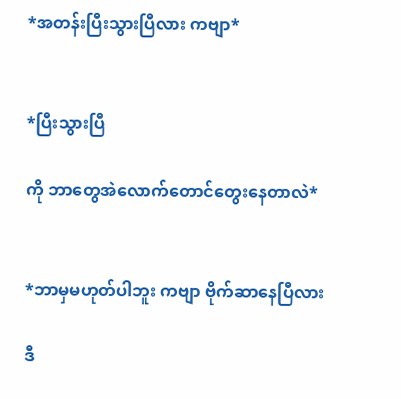*အတန်းပြီးသွားပြီလား ကဗျာ*


*ပြီးသွားပြီ

ကို ဘာတွေအဲလောက်တောင်တွေးနေတာလဲ*


*ဘာမှမဟုတ်ပါဘူး ကဗျာ ဗိုက်ဆာနေပြီလား

ဒီ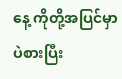နေ့ ကိုတို့အပြင်မှာပဲစားပြီး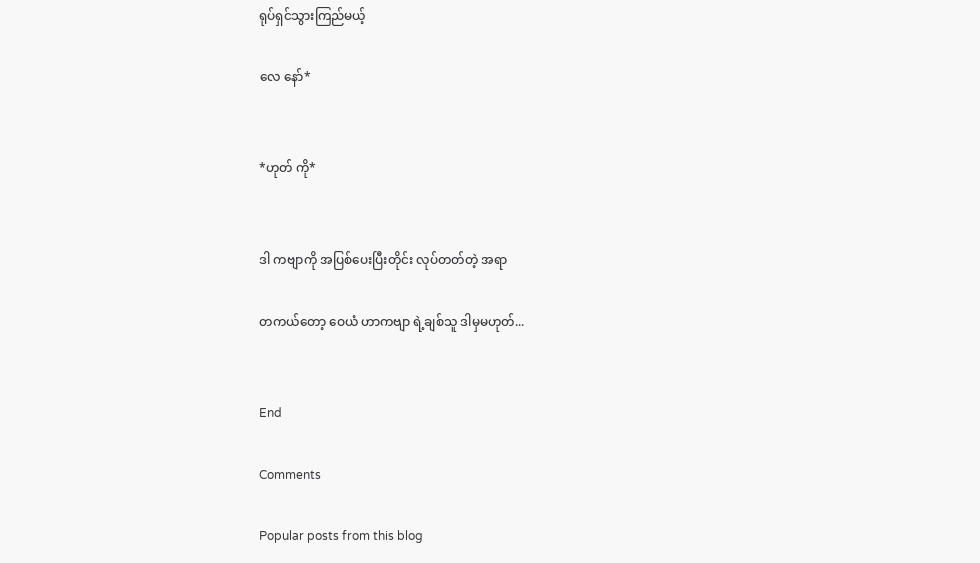ရုပ်ရှင်သွားကြည်မယ့်

လေ နော်*


*ဟုတ် ကို*


ဒါ ကဗျာကို အပြစ်ပေးပြီးတိုင်း လုပ်တတ်တဲ့ အရာ

တကယ်တော့ ဝေယံ ဟာကဗျာ ရဲ့ချစ်သူ ဒါမှမဟုတ်...


End

Comments

Popular posts from this blog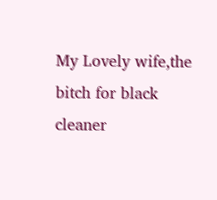My Lovely wife,the bitch for black cleaner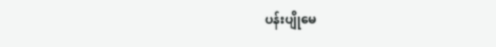ပန်းပျိုမေ